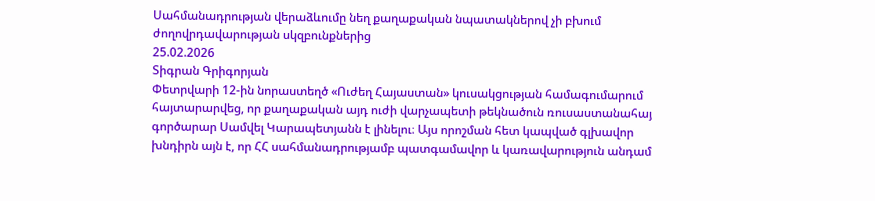Սահմանադրության վերաձևումը նեղ քաղաքական նպատակներով չի բխում ժողովրդավարության սկզբունքներից
25.02.2026
Տիգրան Գրիգորյան
Փետրվարի 12-ին նորաստեղծ «Ուժեղ Հայաստան» կուսակցության համագումարում հայտարարվեց, որ քաղաքական այդ ուժի վարչապետի թեկնածուն ռուսաստանահայ գործարար Սամվել Կարապետյանն է լինելու։ Այս որոշման հետ կապված գլխավոր խնդիրն այն է, որ ՀՀ սահմանադրությամբ պատգամավոր և կառավարություն անդամ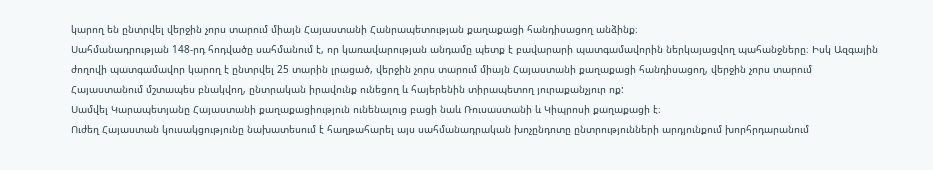կարող են ընտրվել վերջին չորս տարում միայն Հայաստանի Հանրապետության քաղաքացի հանդիսացող անձինք։
Սահմանադրության 148-րդ հոդվածը սահմանում է, որ կառավարության անդամը պետք է բավարարի պատգամավորին ներկայացվող պահանջները։ Իսկ Ազգային ժողովի պատգամավոր կարող է ընտրվել 25 տարին լրացած, վերջին չորս տարում միայն Հայաստանի քաղաքացի հանդիսացող, վերջին չորս տարում Հայաստանում մշտապես բնակվող, ընտրական իրավունք ունեցող և հայերենին տիրապետող յուրաքանչյուր ոք:
Սամվել Կարապետյանը Հայաստանի քաղաքացիություն ունենալուց բացի նաև Ռուսաստանի և Կիպրոսի քաղաքացի է։
Ուժեղ Հայաստան կուսակցությունը նախատեսում է հաղթահարել այս սահմանադրական խոչընդոտը ընտրությունների արդյունքում խորհրդարանում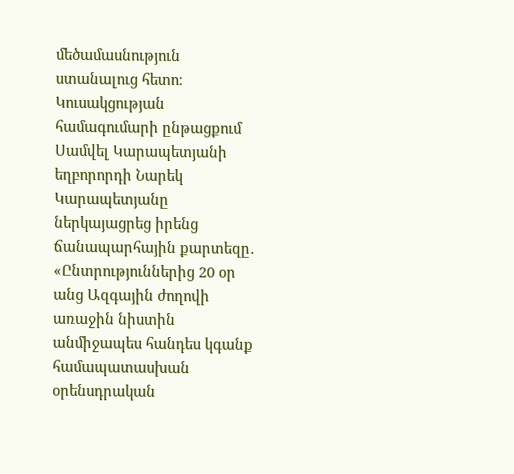մեծամասնություն ստանալուց հետո։ Կուսակցության համագումարի ընթացքում Սամվել Կարապետյանի եղբորորդի Նարեկ Կարապետյանը ներկայացրեց իրենց ճանապարհային քարտեզը․ «Ընտրություններից 20 օր անց Ազգային ժողովի առաջին նիստին անմիջապես հանդես կգանք համապատասխան օրենսդրական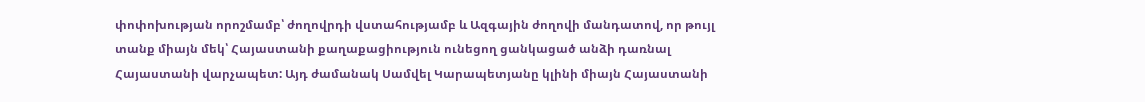փոփոխության որոշմամբ՝ ժողովրդի վստահությամբ և Ազգային ժողովի մանդատով, որ թույլ տանք միայն մեկ՝ Հայաստանի քաղաքացիություն ունեցող ցանկացած անձի դառնալ Հայաստանի վարչապետ: Այդ ժամանակ Սամվել Կարապետյանը կլինի միայն Հայաստանի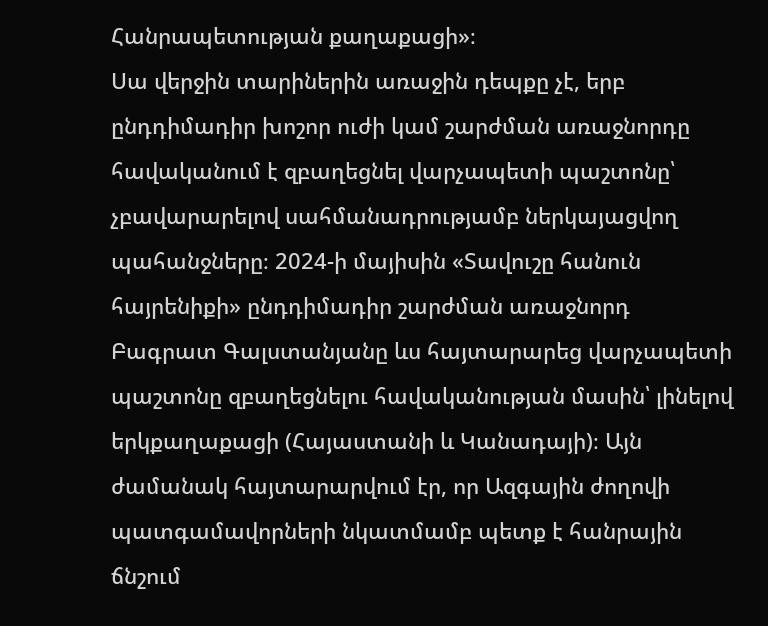Հանրապետության քաղաքացի»։
Սա վերջին տարիներին առաջին դեպքը չէ, երբ ընդդիմադիր խոշոր ուժի կամ շարժման առաջնորդը հավականում է զբաղեցնել վարչապետի պաշտոնը՝ չբավարարելով սահմանադրությամբ ներկայացվող պահանջները։ 2024-ի մայիսին «Տավուշը հանուն հայրենիքի» ընդդիմադիր շարժման առաջնորդ Բագրատ Գալստանյանը ևս հայտարարեց վարչապետի պաշտոնը զբաղեցնելու հավականության մասին՝ լինելով երկքաղաքացի (Հայաստանի և Կանադայի)։ Այն ժամանակ հայտարարվում էր, որ Ազգային ժողովի պատգամավորների նկատմամբ պետք է հանրային ճնշում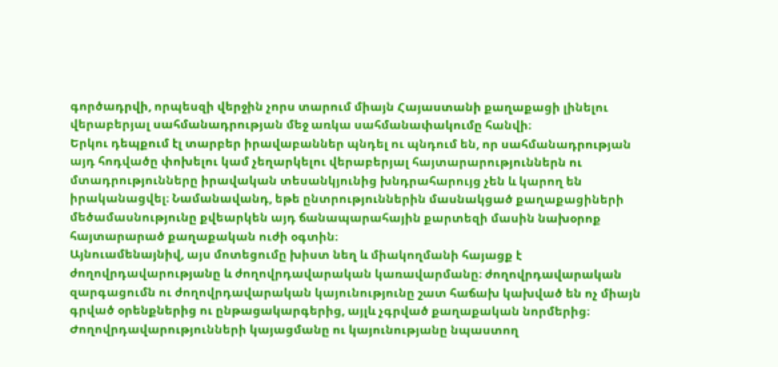գործադրվի, որպեսզի վերջին չորս տարում միայն Հայաստանի քաղաքացի լինելու վերաբերյալ սահմանադրության մեջ առկա սահմանափակումը հանվի։
Երկու դեպքում էլ տարբեր իրավաբաններ պնդել ու պնդում են, որ սահմանադրության այդ հոդվածը փոխելու կամ չեղարկելու վերաբերյալ հայտարարություններն ու մտադրությունները իրավական տեսանկյունից խնդրահարույց չեն և կարող են իրականացվել։ Նամանավանդ, եթե ընտրություններին մասնակցած քաղաքացիների մեծամասնությունը քվեարկեն այդ ճանապարահային քարտեզի մասին նախօրոք հայտարարած քաղաքական ուժի օգտին։
Այնուամենայնիվ, այս մոտեցումը խիստ նեղ և միակողմանի հայացք է ժողովրդավարությանը և ժողովրդավարական կառավարմանը։ ժողովրդավարական զարգացումն ու ժողովրդավարական կայունությունը շատ հաճախ կախված են ոչ միայն գրված օրենքներից ու ընթացակարգերից, այլև չգրված քաղաքական նորմերից։ Ժողովրդավարությունների կայացմանը ու կայունությանը նպաստող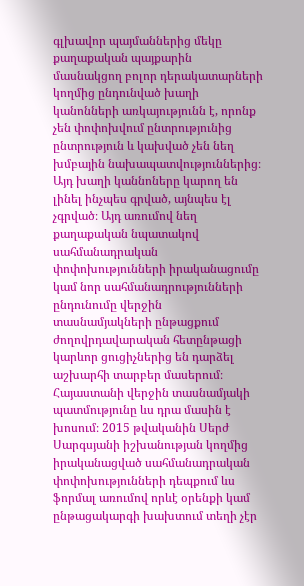գլխավոր պայմաններից մեկը քաղաքական պայքարին մասնակցող բոլոր դերակատարների կողմից ընդունված խաղի կանոնների առկայությունն է, որոնք չեն փոփոխվում ընտրությունից ընտրություն և կախված չեն նեղ խմբային նախապատվություններից։ Այդ խաղի կաննոները կարող են լինել ինչպես գրված, այնպես էլ չգրված։ Այդ առումով նեղ քաղաքական նպատակով սահմանադրական փոփոխությունների իրականացումը կամ նոր սահմանադրությունների ընդունումը վերջին տասնամյակների ընթացքում ժողովրդավարական հետընթացի կարևոր ցուցիչներից են դարձել աշխարհի տարբեր մասերում։
Հայաստանի վերջին տասնամյակի պատմությունը ևս դրա մասին է խոսում։ 2015 թվականին Սերժ Սարգսյանի իշխանության կողմից իրականացված սահմանադրական փոփոխությունների դեպքում ևս ֆորմալ առումով որևէ օրենքի կամ ընթացակարգի խախտում տեղի չէր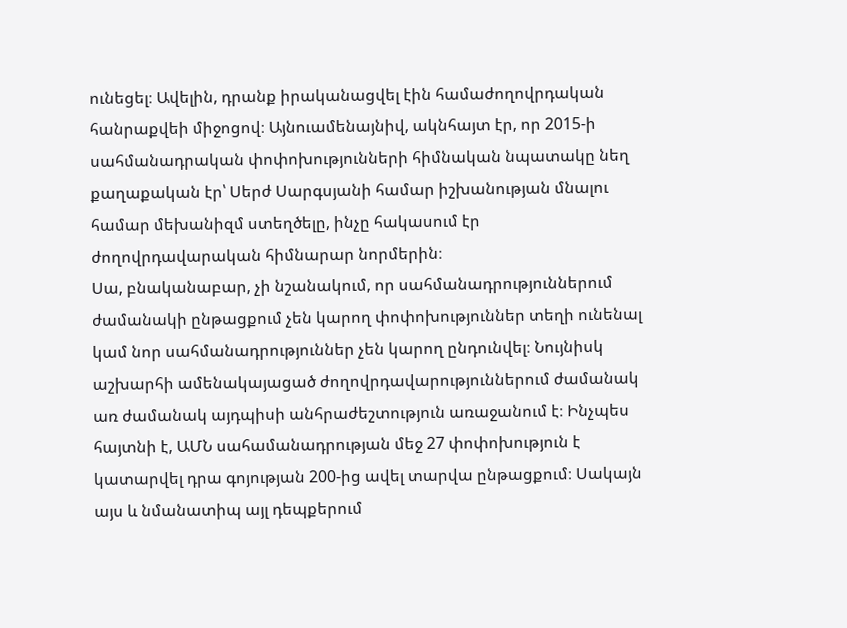ունեցել։ Ավելին, դրանք իրականացվել էին համաժողովրդական հանրաքվեի միջոցով։ Այնուամենայնիվ, ակնհայտ էր, որ 2015-ի սահմանադրական փոփոխությունների հիմնական նպատակը նեղ քաղաքական էր՝ Սերժ Սարգսյանի համար իշխանության մնալու համար մեխանիզմ ստեղծելը, ինչը հակասում էր ժողովրդավարական հիմնարար նորմերին։
Սա, բնականաբար, չի նշանակում, որ սահմանադրություններում ժամանակի ընթացքում չեն կարող փոփոխություններ տեղի ունենալ կամ նոր սահմանադրություններ չեն կարող ընդունվել։ Նույնիսկ աշխարհի ամենակայացած ժողովրդավարություններում ժամանակ առ ժամանակ այդպիսի անհրաժեշտություն առաջանում է։ Ինչպես հայտնի է, ԱՄՆ սահամանադրության մեջ 27 փոփոխություն է կատարվել դրա գոյության 200-ից ավել տարվա ընթացքում։ Սակայն այս և նմանատիպ այլ դեպքերում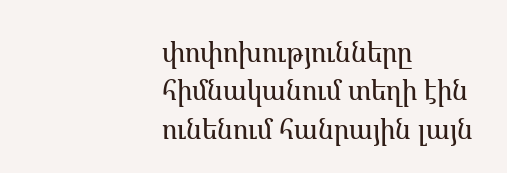փոփոխությունները հիմնականում տեղի էին ունենում հանրային լայն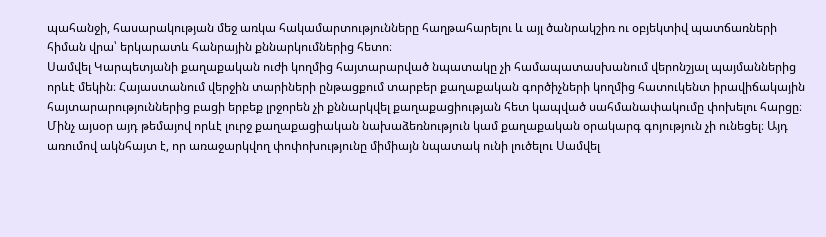պահանջի, հասարակության մեջ առկա հակամարտությունները հաղթահարելու և այլ ծանրակշիռ ու օբյեկտիվ պատճառների հիման վրա՝ երկարատև հանրային քննարկումներից հետո։
Սամվել Կարպետյանի քաղաքական ուժի կողմից հայտարարված նպատակը չի համապատասխանում վերոնշյալ պայմաններից որևէ մեկին։ Հայաստանում վերջին տարիների ընթացքում տարբեր քաղաքական գործիչների կողմից հատուկենտ իրավիճակային հայտարարություններից բացի երբեք լրջորեն չի քննարկվել քաղաքացիության հետ կապված սահմանափակումը փոխելու հարցը։ Մինչ այսօր այդ թեմայով որևէ լուրջ քաղաքացիական նախաձեռնություն կամ քաղաքական օրակարգ գոյություն չի ունեցել։ Այդ առումով ակնհայտ է, որ առաջարկվող փոփոխությունը միմիայն նպատակ ունի լուծելու Սամվել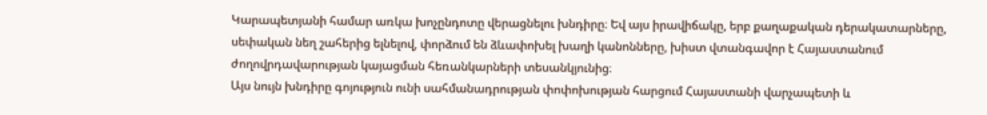Կարապետյանի համար առկա խոչընդոտը վերացնելու խնդիրը։ Եվ այս իրավիճակը, երբ քաղաքական դերակատարները, սեփական նեղ շահերից ելնելով, փորձում են ձևափոխել խաղի կանոնները, խիստ վտանգավոր է Հայաստանում ժողովրդավարության կայացման հեռանկարների տեսանկյունից։
Այս նույն խնդիրը գոյություն ունի սահմանադրության փոփոխության հարցում Հայաստանի վարչապետի և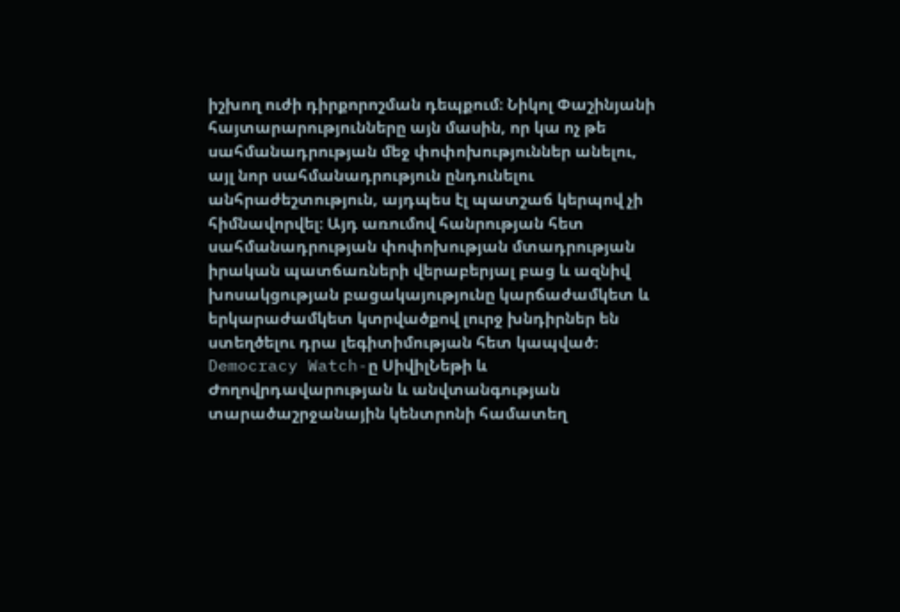իշխող ուժի դիրքորոշման դեպքում։ Նիկոլ Փաշինյանի հայտարարությունները այն մասին, որ կա ոչ թե սահմանադրության մեջ փոփոխություններ անելու, այլ նոր սահմանադրություն ընդունելու անհրաժեշտություն, այդպես էլ պատշաճ կերպով չի հիմնավորվել։ Այդ առումով հանրության հետ սահմանադրության փոփոխության մտադրության իրական պատճառների վերաբերյալ բաց և ազնիվ խոսակցության բացակայությունը կարճաժամկետ և երկարաժամկետ կտրվածքով լուրջ խնդիրներ են ստեղծելու դրա լեգիտիմության հետ կապված։
Democracy Watch-ը ՍիվիլՆեթի և Ժողովրդավարության և անվտանգության տարածաշրջանային կենտրոնի համատեղ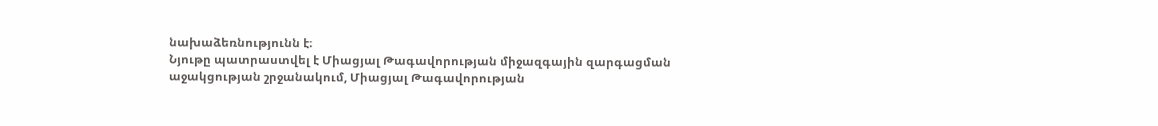նախաձեռնությունն է։
Նյութը պատրաստվել է Միացյալ Թագավորության միջազգային զարգացման աջակցության շրջանակում, Միացյալ Թագավորության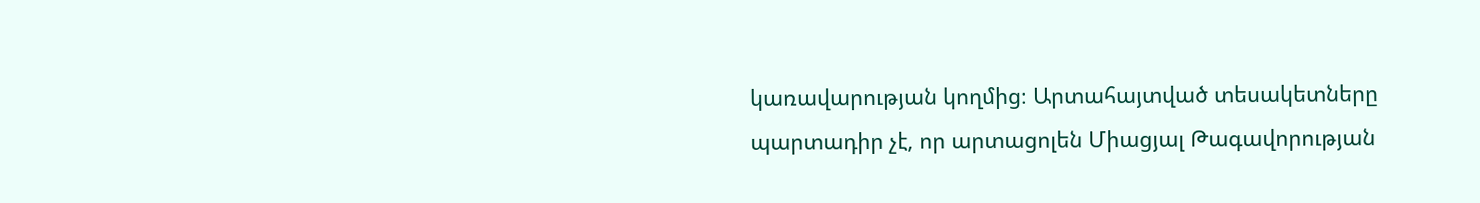կառավարության կողմից։ Արտահայտված տեսակետները պարտադիր չէ, որ արտացոլեն Միացյալ Թագավորության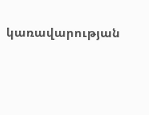կառավարության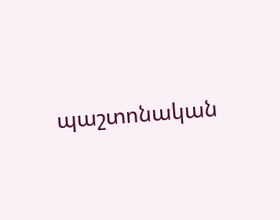պաշտոնական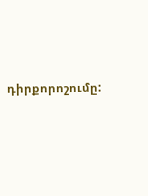դիրքորոշումը: